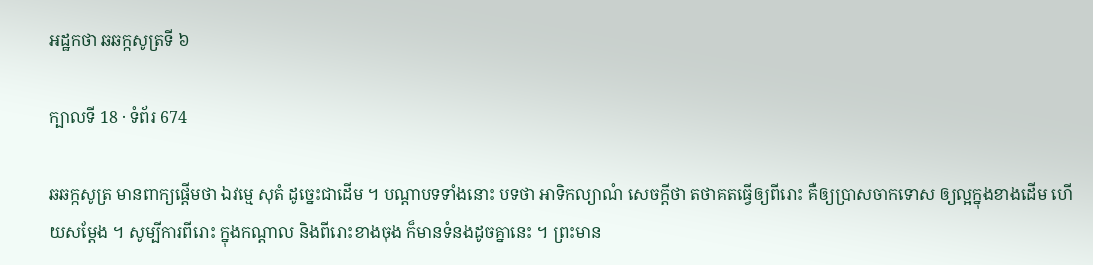អដ្ឋកថា ឆឆក្កសូត្រទី ៦

ក្បាលទី 18 · ទំព័រ 674

ឆឆក្កសូត្រ មានពាក្យផ្តើមថា ឯវម្មេ សុតំ ដូច្នេះជាដើម ។ បណ្តាបទទាំងនោះ បទថា អាទិកល្យាណំ សេចក្តីថា តថាគតធ្វើឲ្យពីរោះ គឺឲ្យប្រាសចាកទោស ឲ្យល្អក្នុងខាងដើម ហើយសម្តែង ។ សូម្បីការពីរោះ ក្នុងកណ្តាល និងពីរោះខាងចុង ក៏មានទំនងដូចគ្នានេះ ។ ព្រះមាន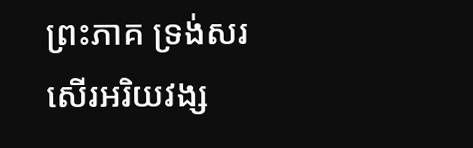ព្រះភាគ ទ្រង់សរសើរអរិយវង្ស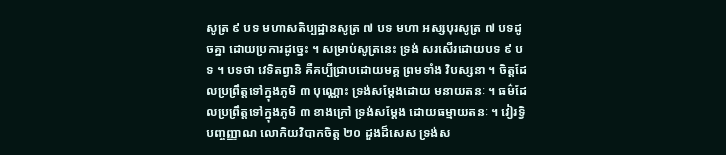សូត្រ ៩ បទ មហាសតិប្បដ្ឋានសូត្រ ៧ បទ មហា អស្សបុរសូត្រ ៧ បទដូចគ្នា ដោយប្រការដូច្នេះ ។ សម្រាប់សូត្រនេះ ទ្រង់ សរសើរដោយបទ ៩ បទ ។ បទថា វេទិតព្វានិ គឺគប្បីជ្រាបដោយមគ្គ ព្រមទាំង វិបស្សនា ។ ចិត្តដែលប្រព្រឹត្តទៅក្នុងភូមិ ៣ បុណ្ណោះ ទ្រង់សម្តែងដោយ មនាយតនៈ ។ ធម៌ដែលប្រព្រឹត្តទៅក្នុងភូមិ ៣ ខាងក្រៅ ទ្រង់សម្តែង ដោយធម្មាយតនៈ ។ វៀរទ្វិបញ្ចញ្ញាណ លោកិយវិបាកចិត្ត ២០ ដួងដ៏សេស ទ្រង់ស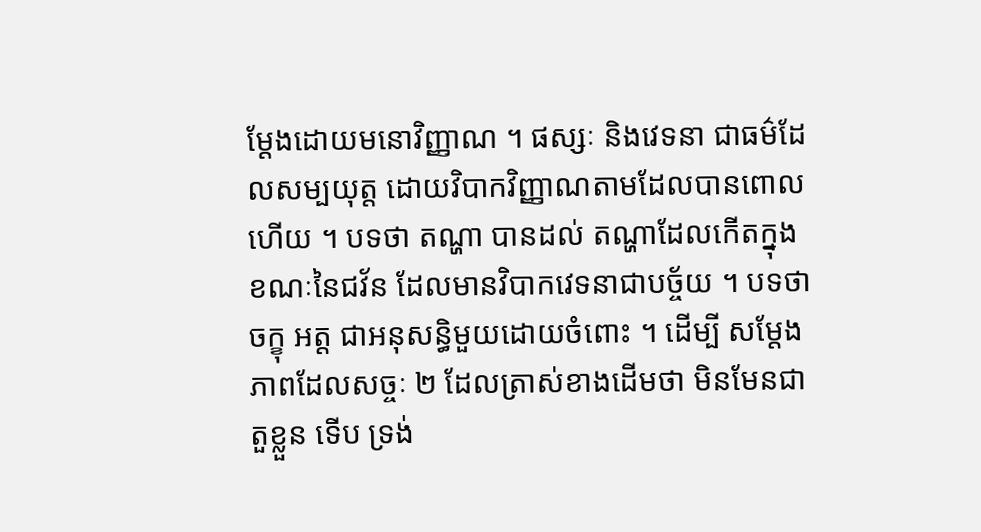ម្តែងដោយមនោវិញ្ញាណ ។ ផស្សៈ និងវេទនា ជាធម៌ដែលសម្បយុត្ត ដោយវិបាកវិញ្ញាណតាមដែលបានពោលហើយ ។ បទថា តណ្ហា បានដល់ តណ្ហាដែលកើតក្នុងខណៈនៃជវ័ន ដែលមានវិបាកវេទនាជាបច្ច័យ ។ បទថា ចក្ខុ អត្ត ជាអនុសន្ធិមួយដោយចំពោះ ។ ដើម្បី សម្តែងភាពដែលសច្ចៈ ២ ដែលត្រាស់ខាងដើមថា មិនមែនជាតួខ្លួន ទើប ទ្រង់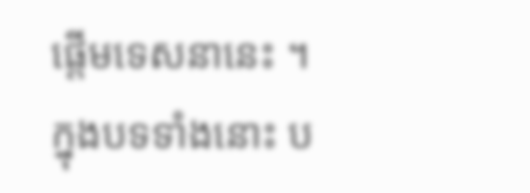ផ្តើមទេសនានេះ ។ ក្នុងបទទាំងនោះ ប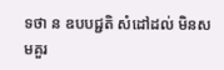ទថា ន ឧបបជ្ជតិ សំដៅដល់ មិនសមគួរ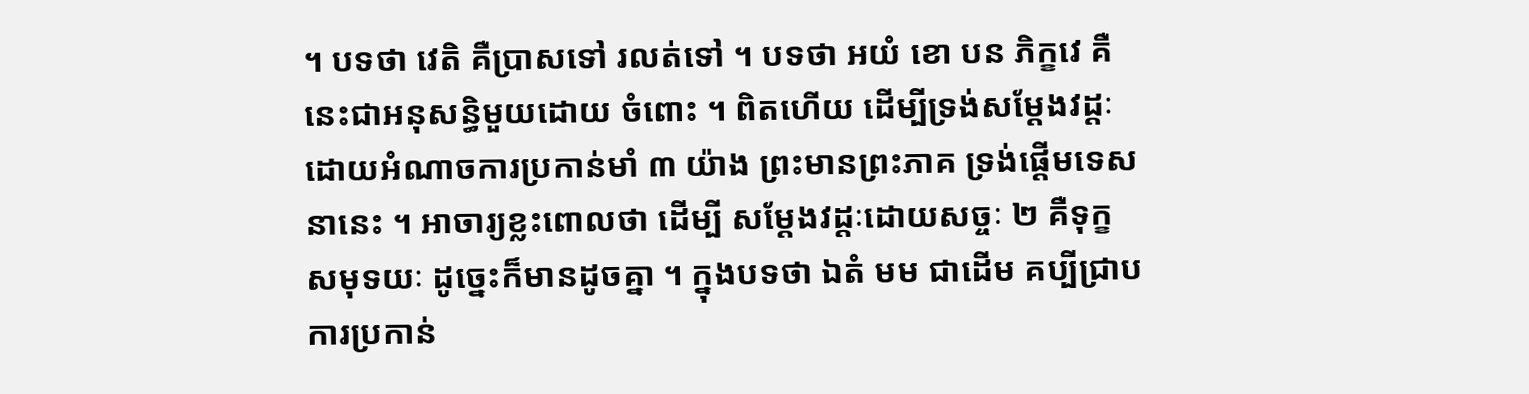។ បទថា វេតិ គឺប្រាសទៅ រលត់ទៅ ។ បទថា អយំ ខោ បន ភិក្ខវេ គឺនេះជាអនុសន្ធិមួយដោយ ចំពោះ ។ ពិតហើយ ដើម្បីទ្រង់សម្តែងវដ្តៈដោយអំណាចការប្រកាន់មាំ ៣ យ៉ាង ព្រះមានព្រះភាគ ទ្រង់ផ្តើមទេសនានេះ ។ អាចារ្យខ្លះពោលថា ដើម្បី សម្តែងវដ្តៈដោយសច្ចៈ ២ គឺទុក្ខ សមុទយៈ ដូច្នេះក៏មានដូចគ្នា ។ ក្នុងបទថា ឯតំ មម ជាដើម គប្បីជ្រាបការប្រកាន់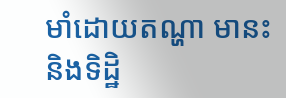មាំដោយតណ្ហា មានះ និងទិដ្ឋិ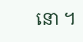នោ ។